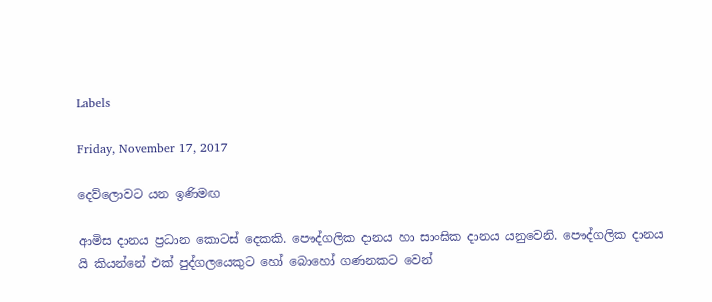Labels

Friday, November 17, 2017

දෙව්ලොවට යන ඉණිමඟ

ආමිස දානය ප්‍රධාන කොටස් දෙකකි. පෞද්ගලික දානය හා සාංඝික දානය යනුවෙනි. පෞද්ගලික දානය යි කියන්නේ එක් පුද්ගලයෙකුට හෝ බොහෝ ගණනකට වෙන්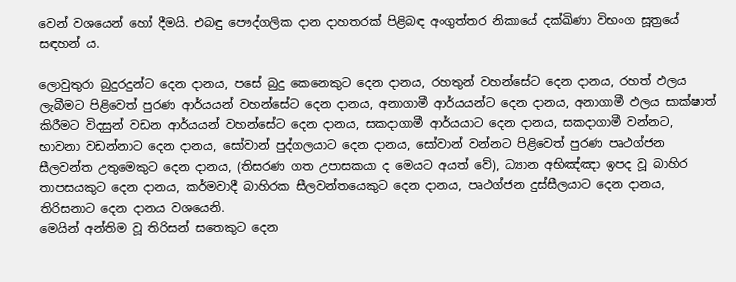වෙන් වශයෙන් හෝ දීමයි. එබඳු පෞද්ගලික දාන දාහතරක් පිළිබඳ අංගුත්තර නිකායේ දක්ඛිණා විභංග සූත්‍රයේ සඳහන් ය.

ලොවුතුරා බුදුරදුන්ට දෙන දානය, පසේ බුදු කෙනෙකුට දෙන දානය, රහතුන් වහන්සේට දෙන දානය, රහත් ඵලය ලැබීමට පිළිවෙත් පුරණ ආර්යයන් වහන්සේට දෙන දානය, අනාගාමී ආර්යයන්ට දෙන දානය, අනාගාමී ඵලය සාක්ෂාත් කිරීමට විදසුන් වඩන ආර්යයන් වහන්සේට දෙන දානය, සකදාගාමී ආර්යයාට දෙන දානය, සකදාගාමී වන්නට, භාවනා වඩන්නාට දෙන දානය, සෝවාන් පුද්ගලයාට දෙන දානය, සෝවාන් වන්නට පිළිවෙත් පුරණ පෘථග්ජන සීලවන්ත උතුමෙකුට දෙන දානය, (තිසරණ ගත උපාසකයා ද මෙයට අයත් වේ), ධ්‍යාන අභිඤ්ඤා ඉපද වූ බාහිර තාපසයකුට දෙන දානය, කර්මවාදී බාහිරක සීලවන්තයෙකුට දෙන දානය, පෘථග්ජන දුස්සීලයාට දෙන දානය, තිරිසනාට දෙන දානය වශයෙනි.
මෙයින් අන්තිම වූ තිරිසන් සතෙකුට දෙන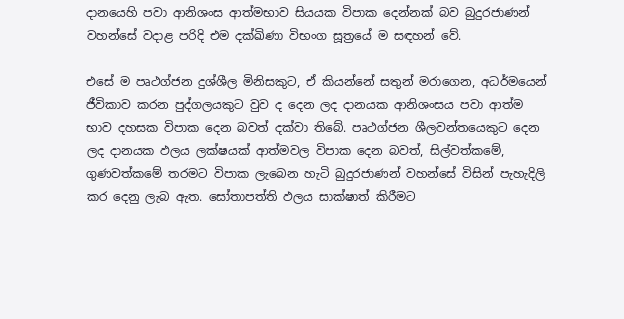දානයෙහි පවා ආනිශංස ආත්මභාව සියයක විපාක දෙන්නක් බව බුදුරජාණන් වහන්සේ වදාළ පරිදි එම දක්ඛිණා විභංග සූත්‍රයේ ම සඳහන් වේ.

එසේ ම පෘථග්ජන දුශ්ශීල මිනිසකුට, ඒ කියන්නේ සතුන් මරාගෙන, අධර්මයෙන් ජීවිකාව කරන පුද්ගලයකුට වුව ද දෙන ලද දානයක ආනිශංසය පවා ආත්ම භාව දහසක විපාක දෙන බවත් දක්වා තිබේ. පෘථග්ජන ශීලවන්තයෙකුට දෙන ලද දානයක ඵලය ලක්ෂයක් ආත්මවල විපාක දෙන බවත්, සිල්වත්කමේ, ගුණවත්කමේ තරමට විපාක ලැබෙන හැටි බුදුරජාණන් වහන්සේ විසින් පැහැදිලි කර දෙනු ලැබ ඇත. සෝතාපත්ති ඵලය සාක්ෂාත් කිරීමට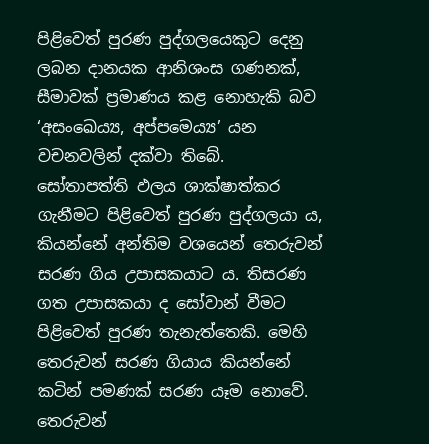පිළිවෙත් පුරණ පුද්ගලයෙකුට දෙනු ලබන දානයක ආනිශංස ගණනක්, සීමාවක් ප්‍රමාණය කළ නොහැකි බව ‘අසංඛෙය්‍ය, අප්පමෙය්‍ය’ යන වචනවලින් දක්වා තිබේ.
සෝතාපත්ති ඵලය ශාක්ෂාත්කර ගැනීමට පිළිවෙත් පුරණ පුද්ගලයා ය, කියන්නේ අන්තිම වශයෙන් තෙරුවන් සරණ ගිය උපාසකයාට ය. තිසරණ ගත උපාසකයා ද සෝවාන් වීමට පිළිවෙත් පුරණ තැනැත්තෙකි. මෙහි තෙරුවන් සරණ ගියාය කියන්නේ කටින් පමණක් සරණ යෑම නොවේ. තෙරුවන්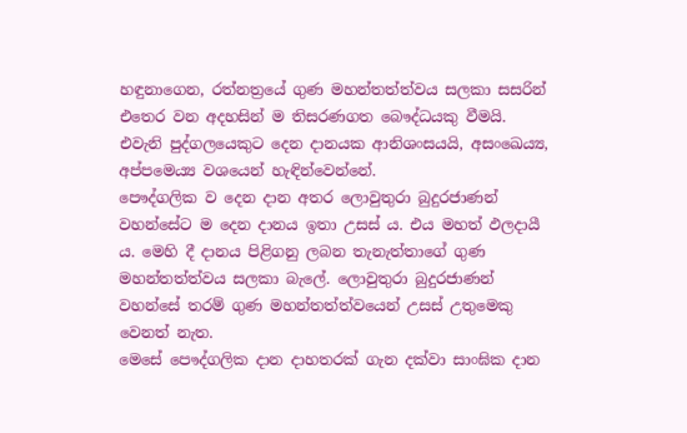හඳුනාගෙන, රත්නත්‍රයේ ගුණ මහන්තත්ත්වය සලකා සසරින් එතෙර වන අදහසින් ම තිසරණගත බෞද්ධයකු වීමයි. එවැනි පුද්ගලයෙකුට දෙන දානයක ආනිශංසයයි, අසංඛෙය්‍ය, අප්පමෙය්‍ය වශයෙන් හැඳින්වෙන්නේ.
පෞද්ගලික ව දෙන දාන අතර ලොවුතුරා බුදුරජාණන් වහන්සේට ම දෙන දානය ඉතා උසස් ය. එය මහත් ඵලදායී ය. මෙහි දී දානය පිළිගනු ලබන තැනැත්තාගේ ගුණ මහන්තත්ත්වය සලකා බැලේ. ලොවුතුරා බුදුරජාණන් වහන්සේ තරම් ගුණ මහන්තත්ත්වයෙන් උසස් උතුමෙකු වෙනත් නැත.
මෙසේ පෞද්ගලික දාන දාහතරක් ගැන දක්වා සාංඝික දාන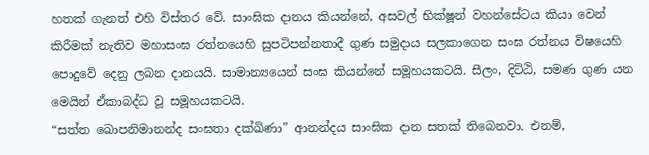හතක් ගැනත් එහි විස්තර වේ. සාංඝික දානය කියන්නේ, අසවල් භික්ෂූන් වහන්සේටය කියා වෙන් කිරීමක් නැතිව මහාසංඝ රත්නයෙහි සුපටිපන්නතාදී ගුණ සමුදාය සලකාගෙන සංඝ රත්නය විෂයෙහි පොදුවේ දෙනු ලබන දානයයි. සාමාන්‍යයෙන් සංඝ කියන්නේ සමූහයකටයි. සීලං, දිට්ඨි, සමණ ගුණ යන මෙයින් ඒකාබද්ධ වූ සමූහයකටයි.
“සත්ත ඛොපනිමානන්ද සංඝතා දක්ඛිණා” ආනන්දය සාංඝික දාන සතක් තිබෙනවා. එනම්,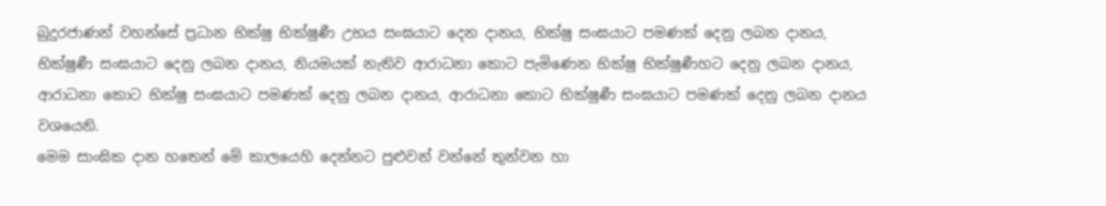බුදුරජාණන් වහන්සේ ප්‍රධාන භික්ෂු භික්ෂුණී උභය සංඝයාට දෙන දානය, භික්ෂු සංඝයාට පමණක් දෙනු ලබන දානය, භික්ෂුණී සංඝයාට දෙනු ලබන දානය, නියමයක් නැතිව ආරාධනා කොට පැමිණෙන භික්ෂු භික්ෂුණීහට දෙනු ලබන දානය, ආරාධනා කොට භික්ෂු සංඝයාට පමණක් දෙනු ලබන දානය, ආරාධනා කොට භික්ෂුණී සංඝයාට පමණක් දෙනු ලබන දානය වශයෙනි.
මෙම සාංඝික දාන හතෙන් මේ කාලයෙහි දෙන්නට පුළුවන් වන්නේ තුන්වන හා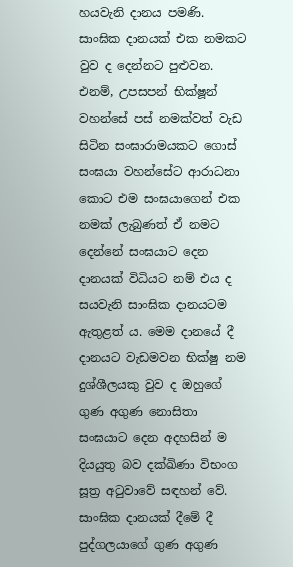හයවැනි දානය පමණි. සාංඝික දානයක් එක නමකට වුව ද දෙන්නට පුළුවන. එනම්, උපසපන් භික්ෂූන් වහන්සේ පස් නමක්වත් වැඩ සිටින සංඝාරාමයකට ගොස් සංඝයා වහන්සේට ආරාධනා කොට එම සංඝයාගෙන් එක නමක් ලැබුණත් ඒ නමට දෙන්නේ සංඝයාට දෙන දානයක් විධියට නම් එය ද සයවැනි සාංඝික දානයටම ඇතුළත් ය. මෙම දානයේ දී දානයට වැඩමවන භික්ෂු නම දුශ්ශීලයකු වුව ද ඔහුගේ ගුණ අගුණ නොසිතා සංඝයාට දෙන අදහසින් ම දියයුතු බව දක්ඛිණා විභංග සූත්‍ර අටුවාවේ සඳහන් වේ.
සාංඝික දානයක් දීමේ දී පුද්ගලයාගේ ගුණ අගුණ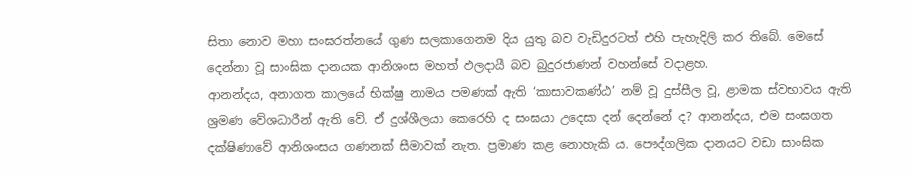සිතා නොව මහා සංඝරත්නයේ ගුණ සලකාගෙනම දිය යුතු බව වැඩිදුරටත් එහි පැහැදිලි කර තිබේ. මෙසේ දෙන්නා වූ සාංඝික දානයක ආනිශංස මහත් ඵලදායී බව බුදුරජාණන් වහන්සේ වදාළහ.
ආනන්දය, අනාගත කාලයේ භික්ෂු නාමය පමණක් ඇති ‘කාසාවකණ්ඨ’ නම් වූ දුස්සීල වූ, ළාමක ස්වභාවය ඇති ශ්‍රමණ වේශධාරීන් ඇති වේ. ඒ දුශ්ශීලයා කෙරෙහි ද සංඝයා උදෙසා දන් දෙන්නේ ද? ආනන්දය, එම සංඝගත දක්ෂිණාවේ ආනිශංසය ගණනක් සීමාවක් නැත. ප්‍රමාණ කළ නොහැකි ය. පෞද්ගලික දානයට වඩා සාංඝික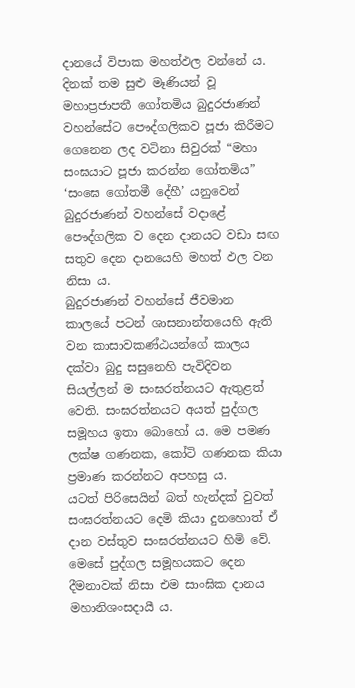දානයේ විපාක මහත්ඵල වන්නේ ය. දිනක් තම සුළු මෑණියන් වූ මහාප්‍රජාපතී ගෝතමිය බුදුරජාණන් වහන්සේට පෞද්ගලිකව පූජා කිරීමට ගෙනෙන ලද වටිනා සිවුරක් “මහා සංඝයාට පූජා කරන්න ගෝතමිය” ‘සංඝෙ ගෝතමී දේහී’ යනුවෙන් බුදුරජාණන් වහන්සේ වදාළේ පෞද්ගලික ව දෙන දානයට වඩා සඟ සතුව දෙන දානයෙහි මහත් ඵල වන නිසා ය.
බුදුරජාණන් වහන්සේ ජීවමාන කාලයේ පටන් ශාසනාන්තයෙහි ඇති වන කාසාවකණ්ඨයන්ගේ කාලය දක්වා බුදු සසුනෙහි පැවිදිවන සියල්ලන් ම සංඝරත්නයට ඇතුළත් වෙති. සංඝරත්නයට අයත් පුද්ගල සමූහය ඉතා බොහෝ ය. මෙ පමණ ලක්ෂ ගණනක, කෝටි ගණනක කියා ප්‍රමාණ කරන්නට අපහසු ය.
යටත් පිරිසෙයින් බත් හැන්දක් වුවත් සංඝරත්නයට දෙමි කියා දුනහොත් ඒ දාන වස්තුව සංඝරත්නයට හිමි වේ. මෙසේ පුද්ගල සමූහයකට දෙන දීමනාවක් නිසා එම සාංඝික දානය මහානිශංසදායී ය.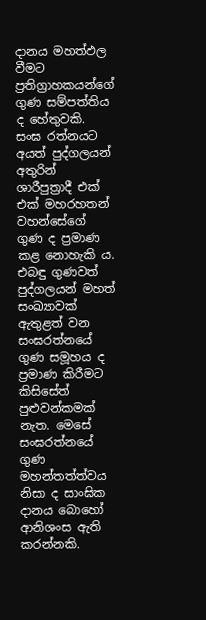දානය මහත්ඵල වීමට ප්‍රතිග්‍රාහකයන්ගේ ගුණ සම්පත්තිය ද හේතුවකි. සංඝ රත්නයට අයත් පුද්ගලයන් අතුරින් ශාරීපුත්‍රාදී එක් එක් මහරහතන් වහන්සේගේ ගුණ ද ප්‍රමාණ කළ නොහැකි ය. එබඳු ගුණවත් පුද්ගලයන් මහත් සංඛ්‍යාවක් ඇතුළත් වන සංඝරත්නයේ ගුණ සමූහය ද ප්‍රමාණ කිරීමට කිසිසේත් පුළුවන්කමක් නැත. මෙසේ සංඝරත්නයේ ගුණ මහන්තත්ත්වය නිසා ද සාංඝික දානය බොහෝ ආනිශංස ඇති කරන්නකි.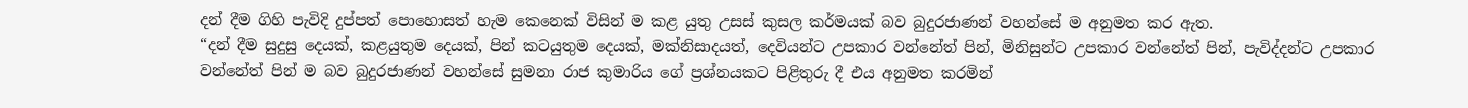දන් දීම ගිහි පැවිදි දුප්පත් පොහොසත් හැම කෙනෙක් විසින් ම කළ යුතු උසස් කුසල කර්මයක් බව බුදුරජාණන් වහන්සේ ම අනුමත කර ඇත.
“දන් දීම සුදුසු දෙයක්, කළයුතුම දෙයක්, පින් කටයුතුම දෙයක්, මක්නිසාදයත්, දෙවියන්ට උපකාර වන්නේත් පින්, මිනිසුන්ට උපකාර වන්නේත් පින්, පැවිද්දන්ට උපකාර වන්නේත් පින් ම බව බුදුරජාණන් වහන්සේ සුමනා රාජ කුමාරිය ගේ ප්‍රශ්නයකට පිළිතුරු දී එය අනුමත කරමින්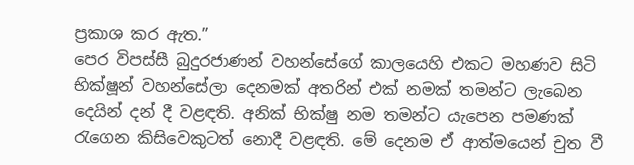ප්‍රකාශ කර ඇත.”
පෙර විපස්සී බුදුරජාණන් වහන්සේගේ කාලයෙහි එකට මහණව සිටි භික්ෂූන් වහන්සේලා දෙනමක් අතරින් එක් නමක් තමන්ට ලැබෙන දෙයින් දන් දී වළඳති. අනික් භික්ෂු නම තමන්ට යැපෙන පමණක් රැගෙන කිසිවෙකුටත් නොදී වළඳති. මේ දෙනම ඒ ආත්මයෙන් චුත වී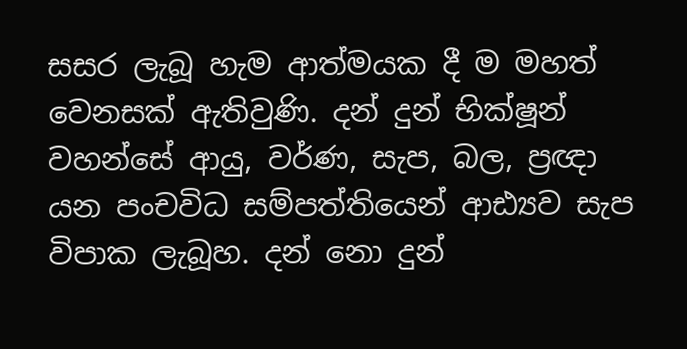සසර ලැබූ හැම ආත්මයක දී ම මහත් වෙනසක් ඇතිවුණි. දන් දුන් භික්ෂූන් වහන්සේ ආයු, වර්ණ, සැප, බල, ප්‍රඥා යන පංචවිධ සම්පත්තියෙන් ආඪ්‍යව සැප විපාක ලැබූහ. දන් නො දුන්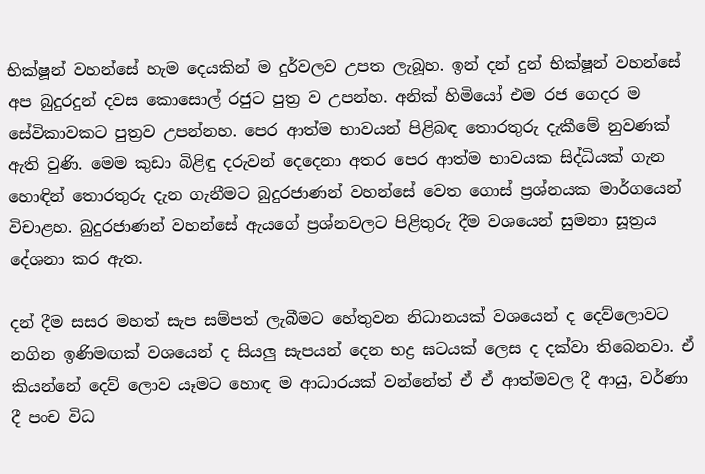භික්ෂූන් වහන්සේ හැම දෙයකින් ම දුර්වලව උපත ලැබූහ. ඉන් දන් දුන් භික්ෂූන් වහන්සේ අප බුදුරදුන් දවස කොසොල් රජුට පුත්‍ර ව උපන්හ. අනික් හිමියෝ එම රජ ගෙදර ම සේවිකාවකට පුත්‍රව උපන්නහ. පෙර ආත්ම භාවයන් පිළිබඳ තොරතුරු දැකීමේ නුවණක් ඇති වුණි. මෙම කුඩා බිළිඳු දරුවන් දෙදෙනා අතර පෙර ආත්ම භාවයක සිද්ධියක් ගැන හොඳින් තොරතුරු දැන ගැනීමට බුදුරජාණන් වහන්සේ වෙත ගොස් ප්‍රශ්නයක මාර්ගයෙන් විචාළහ. බුදුරජාණන් වහන්සේ ඇයගේ ප්‍රශ්නවලට පිළිතුරු දීම වශයෙන් සුමනා සූත්‍රය දේශනා කර ඇත.

දන් දීම සසර මහත් සැප සම්පත් ලැබීමට හේතුවන නිධානයක් වශයෙන් ද දෙව්ලොවට නගින ඉණිමඟක් වශයෙන් ද සියලු සැපයන් දෙන භද්‍ර ඝටයක් ලෙස ද දක්වා තිබෙනවා. ඒ කියන්නේ දෙව් ලොව යෑමට හොඳ ම ආධාරයක් වන්නේත් ඒ ඒ ආත්මවල දී ආයු, වර්ණා දී පංච විධ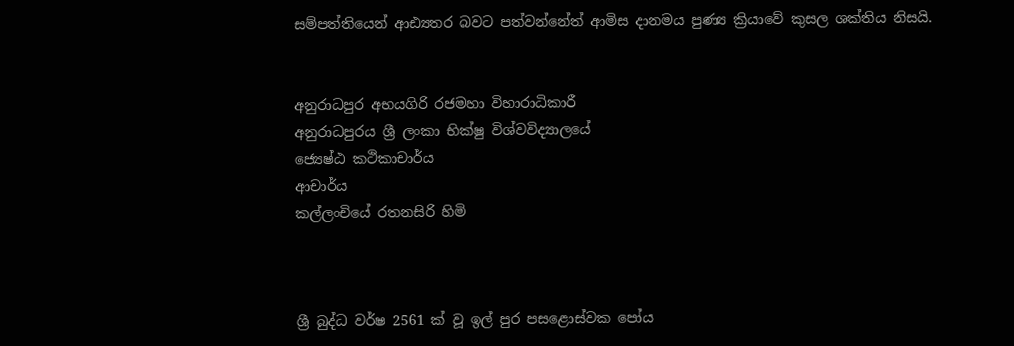සම්පත්තියෙන් ආඪ්‍යතර බවට පත්වන්නේත් ආමිස දානමය පුණ්‍ය ක්‍රියාවේ කුසල ශක්තිය නිසයි.


අනුරාධපුර අභයගිරි රජමහා විහාරාධිකාරී
අනුරාධපුරය ශ්‍රී ලංකා භික්ෂු විශ්වවිද්‍යාලයේ
ජ්‍යෙෂ්ඨ කථිකාචාර්ය
ආචාර්ය
කල්ලංචියේ රතනසිරි හිමි



ශ්‍රී බුද්ධ වර්ෂ 2561 ක් වූ ‍ඉල් පුර පසළොස්වක පෝය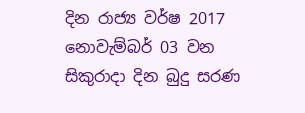දින රාජ්‍ය වර්ෂ 2017 නොවැම්බර් 03 වන සිකුරාදා දින බුදු සරණ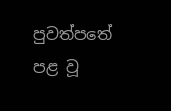පුවත්පතේ පළ වූ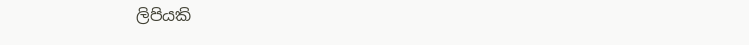ලිපියකි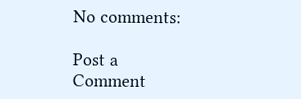No comments:

Post a Comment